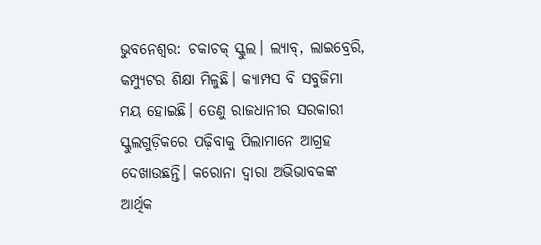ଭୁବନେଶ୍ବର: ଚକାଚକ୍ ସ୍କୁଲ। ଲ୍ୟାବ୍, ଲାଇବ୍ରେରି, କମ୍ପ୍ୟୁଟର ଶିକ୍ଷା ମିଳୁଛି। କ୍ୟାମ୍ପସ ବି ସବୁଜିମା ମୟ ହୋଇଛି। ତେଣୁ ରାଜଧାନୀର ସରକାରୀ ସ୍କୁଲଗୁଡ଼ିକରେ ପଢ଼ିବାକୁ ପିଲାମାନେ ଆଗ୍ରହ ଦେଖାଉଛନ୍ତି। କରୋନା ଦ୍ବାରା ଅଭିଭାବକଙ୍କ ଆର୍ଥିକ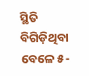ସ୍ଥିତି ବିଗିଡ଼ିଥିବା ବେଳେ ୫-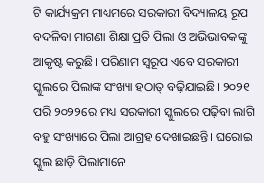ଟି କାର୍ଯ୍ୟକ୍ରମ ମାଧ୍ୟମରେ ସରକାରୀ ବିଦ୍ୟାଳୟ ରୂପ ବଦଳିବା ମାଗଣା ଶିକ୍ଷା ପ୍ରତି ପିଲା ଓ ଅଭିଭାବକଙ୍କୁ ଆକୃଷ୍ଟ କରୁଛି। ପରିଣାମ ସ୍ବରୂପ ଏବେ ସରକାରୀ ସ୍କୁଲରେ ପିଲାଙ୍କ ସଂଖ୍ୟା ହଠାତ୍ ବଢ଼ିଯାଇଛି। ୨୦୨୧ ପରି ୨୦୨୨ରେ ମଧ୍ୟ ସରକାରୀ ସ୍କୁଲରେ ପଢ଼ିବା ଲାଗି ବହୁ ସଂଖ୍ୟାରେ ପିଲା ଆଗ୍ରହ ଦେଖାଇଛନ୍ତି। ଘରୋଇ ସ୍କୁଲ ଛାଡ଼ି ପିଲାମାନେ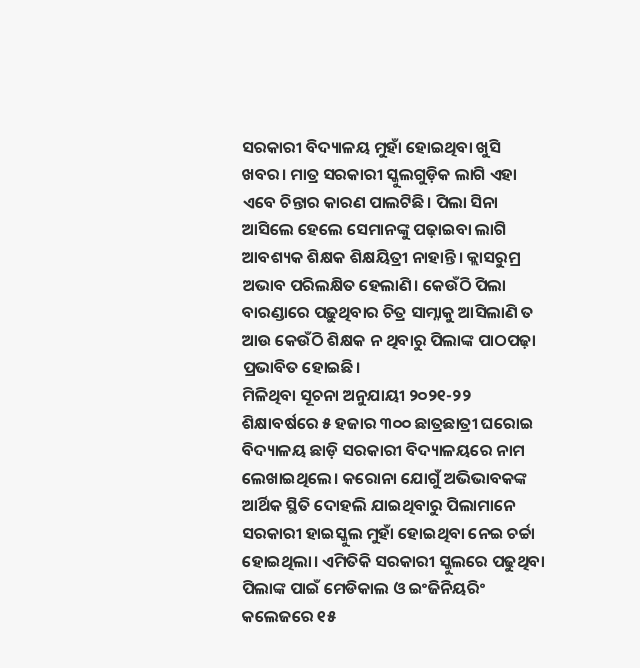ସରକାରୀ ବିଦ୍ୟାଳୟ ମୁହାଁ ହୋଇଥିବା ଖୁସି ଖବର। ମାତ୍ର ସରକାରୀ ସ୍କୁଲଗୁଡ଼ିକ ଲାଗି ଏହା ଏବେ ଚିନ୍ତାର କାରଣ ପାଲଟିଛି। ପିଲା ସିନା ଆସିଲେ ହେଲେ ସେମାନଙ୍କୁ ପଢ଼ାଇବା ଲାଗି ଆବଶ୍ୟକ ଶିକ୍ଷକ ଶିକ୍ଷୟିତ୍ରୀ ନାହାନ୍ତି। କ୍ଲାସରୁମ୍ର ଅଭାବ ପରିଲକ୍ଷିତ ହେଲାଣି। କେଉଁଠି ପିଲା ବାରଣ୍ଡାରେ ପଢ଼ୁଥିବାର ଚିତ୍ର ସାମ୍ନାକୁ ଆସିଲାଣି ତ ଆଉ କେଉଁଠି ଶିକ୍ଷକ ନ ଥିବାରୁ ପିଲାଙ୍କ ପାଠପଢ଼ା ପ୍ରଭାବିତ ହୋଇଛି।
ମିଳିଥିବା ସୂଚନା ଅନୁଯାୟୀ ୨୦୨୧-୨୨ ଶିକ୍ଷାବର୍ଷରେ ୫ ହଜାର ୩୦୦ ଛାତ୍ରଛାତ୍ରୀ ଘରୋଇ ବିଦ୍ୟାଳୟ ଛାଡ଼ି ସରକାରୀ ବିଦ୍ୟାଳୟରେ ନାମ ଲେଖାଇଥିଲେ। କରୋନା ଯୋଗୁଁ ଅଭିଭାବକଙ୍କ ଆର୍ଥିକ ସ୍ଥିତି ଦୋହଲି ଯାଇଥିବାରୁ ପିଲାମାନେ ସରକାରୀ ହାଇସ୍କୁଲ ମୁହାଁ ହୋଇଥିବା ନେଇ ଚର୍ଚ୍ଚା ହୋଇଥିଲା। ଏମିତିକି ସରକାରୀ ସ୍କୁଲରେ ପଢୁଥିବା ପିଲାଙ୍କ ପାଇଁ ମେଡିକାଲ ଓ ଇଂଜିନିୟରିଂ କଲେଜରେ ୧୫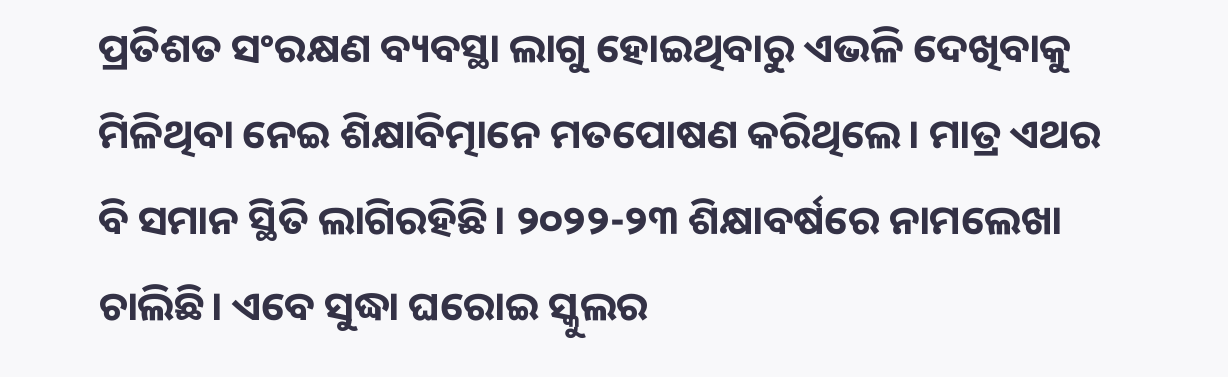ପ୍ରତିଶତ ସଂରକ୍ଷଣ ବ୍ୟବସ୍ଥା ଲାଗୁ ହୋଇଥିବାରୁ ଏଭଳି ଦେଖିବାକୁ ମିଳିଥିବା ନେଇ ଶିକ୍ଷାବିତ୍ମାନେ ମତପୋଷଣ କରିଥିଲେ। ମାତ୍ର ଏଥର ବି ସମାନ ସ୍ଥିତି ଲାଗିରହିଛି। ୨୦୨୨-୨୩ ଶିକ୍ଷାବର୍ଷରେ ନାମଲେଖା ଚାଲିଛି। ଏବେ ସୁଦ୍ଧା ଘରୋଇ ସ୍କୁଲର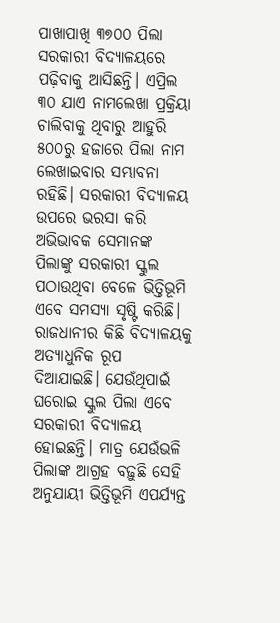ପାଖାପାଖି ୩୭୦୦ ପିଲା ସରକାରୀ ବିଦ୍ୟାଳୟରେ ପଢ଼ିବାକୁ ଆସିଛନ୍ତି। ଏପ୍ରିଲ ୩୦ ଯାଏ ନାମଲେଖା ପ୍ରକ୍ରିୟା ଚାଲିବାକୁ ଥିବାରୁ ଆହୁରି ୫୦୦ରୁ ହଜାରେ ପିଲା ନାମ ଲେଖାଇବାର ସମ୍ଭାବନା ରହିଛି। ସରକାରୀ ବିଦ୍ୟାଳୟ ଉପରେ ଭରସା କରି ଅଭିଭାବକ ସେମାନଙ୍କ ପିଲାଙ୍କୁ ସରକାରୀ ସ୍କୁଲ ପଠାଉଥିବା ବେଳେ ଭିତ୍ତିଭୂମି ଏବେ ସମସ୍ୟା ସୃଷ୍ଟି କରିଛି।
ରାଜଧାନୀର କିଛି ବିଦ୍ୟାଳୟକୁ ଅତ୍ୟାଧୁନିକ ରୂପ ଦିଆଯାଇଛି। ଯେଉଁଥିପାଇଁ ଘରୋଇ ସ୍କୁଲ ପିଲା ଏବେ ସରକାରୀ ବିଦ୍ୟାଳୟ ହୋଇଛନ୍ତି। ମାତ୍ର ଯେଉଁଭଳି ପିଲାଙ୍କ ଆଗ୍ରହ ବଢ଼ୁଛି ସେହି ଅନୁଯାୟୀ ଭିତ୍ତିଭୂମି ଏପର୍ଯ୍ୟନ୍ତ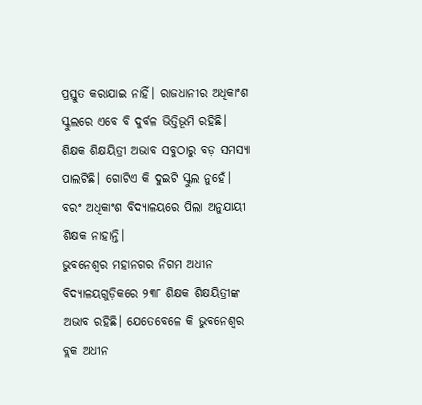ପ୍ରସ୍ତୁତ କରାଯାଇ ନାହିଁ। ରାଜଧାନୀର ଅଧିକାଂଶ ସ୍କୁଲରେ ଏବେ ବି ଦୁର୍ବଳ ଭିତ୍ତିଭୂମି ରହିଛି। ଶିକ୍ଷକ ଶିକ୍ଷୟିତ୍ରୀ ଅଭାବ ସବୁଠାରୁ ବଡ଼ ସମସ୍ୟା ପାଲଟିଛି। ଗୋଟିଏ କି ଦୁଇଟି ସ୍କୁଲ ନୁହେଁ। ବରଂ ଅଧିକାଂଶ ବିଦ୍ୟାଳୟରେ ପିଲା ଅନୁଯାୟୀ ଶିକ୍ଷକ ନାହାନ୍ତି।
ଭୁବନେଶ୍ବର ମହାନଗର ନିଗମ ଅଧୀନ ବିଦ୍ୟାଳୟଗୁଡ଼ିକରେ ୨୩୮ ଶିକ୍ଷକ ଶିକ୍ଷୟିତ୍ରୀଙ୍କ ଅଭାବ ରହିଛି। ଯେତେବେଳେ କି ଭୁବନେଶ୍ବର ବ୍ଲକ ଅଧୀନ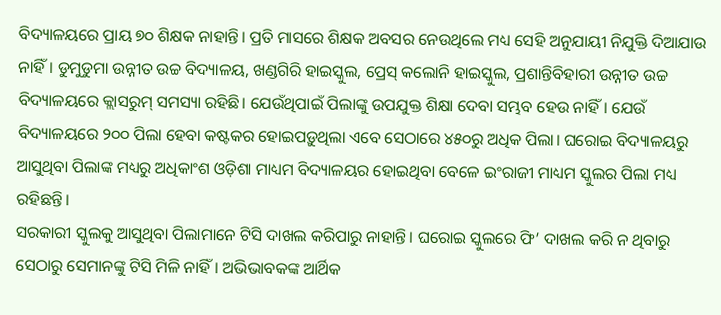ବିଦ୍ୟାଳୟରେ ପ୍ରାୟ ୭୦ ଶିକ୍ଷକ ନାହାନ୍ତି। ପ୍ରତି ମାସରେ ଶିକ୍ଷକ ଅବସର ନେଉଥିଲେ ମଧ୍ୟ ସେହି ଅନୁଯାୟୀ ନିଯୁକ୍ତି ଦିଆଯାଉ ନାହିଁ। ଡୁମୁଡୁମା ଉନ୍ନୀତ ଉଚ୍ଚ ବିଦ୍ୟାଳୟ, ଖଣ୍ଡଗିରି ହାଇସ୍କୁଲ, ପ୍ରେସ୍ କଲୋନି ହାଇସ୍କୁଲ, ପ୍ରଶାନ୍ତିବିହାରୀ ଉନ୍ନୀତ ଉଚ୍ଚ ବିଦ୍ୟାଳୟରେ କ୍ଲାସରୁମ୍ ସମସ୍ୟା ରହିଛି। ଯେଉଁଥିପାଇଁ ପିଲାଙ୍କୁ ଉପଯୁକ୍ତ ଶିକ୍ଷା ଦେବା ସମ୍ଭବ ହେଉ ନାହିଁ। ଯେଉଁ ବିଦ୍ୟାଳୟରେ ୨୦୦ ପିଲା ହେବା କଷ୍ଟକର ହୋଇପଡ଼ୁଥିଲା ଏବେ ସେଠାରେ ୪୫୦ରୁ ଅଧିକ ପିଲା। ଘରୋଇ ବିଦ୍ୟାଳୟରୁ ଆସୁଥିବା ପିଲାଙ୍କ ମଧ୍ୟରୁ ଅଧିକାଂଶ ଓଡ଼ିଶା ମାଧ୍ୟମ ବିଦ୍ୟାଳୟର ହୋଇଥିବା ବେଳେ ଇଂରାଜୀ ମାଧ୍ୟମ ସ୍କୁଲର ପିଲା ମଧ୍ୟ ରହିଛନ୍ତି।
ସରକାରୀ ସ୍କୁଲକୁ ଆସୁଥିବା ପିଲାମାନେ ଟିସି ଦାଖଲ କରିପାରୁ ନାହାନ୍ତି। ଘରୋଇ ସ୍କୁଲରେ ଫି’ ଦାଖଲ କରି ନ ଥିବାରୁ ସେଠାରୁ ସେମାନଙ୍କୁ ଟିସି ମିଳି ନାହିଁ। ଅଭିଭାବକଙ୍କ ଆର୍ଥିକ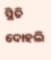ସ୍ଥିତି ଦୋହଲି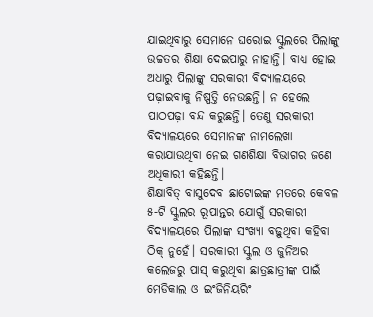ଯାଇଥିବାରୁ ସେମାନେ ଘରୋଇ ସ୍କୁଲରେ ପିଲାଙ୍କୁ ଉଚ୍ଚତର ଶିକ୍ଷା ଦେଇପାରୁ ନାହାନ୍ତି। ବାଧ୍ୟ ହୋଇ ଅଧାରୁ ପିଲାଙ୍କୁ ସରକାରୀ ବିଦ୍ୟାଳୟରେ ପଢ଼ାଇବାକୁ ନିଷ୍ପତ୍ତି ନେଉଛନ୍ତି। ନ ହେଲେ ପାଠପଢ଼ା ବନ୍ଦ କରୁଛନ୍ତି। ତେଣୁ ସରକାରୀ ବିଦ୍ୟାଳୟରେ ସେମାନଙ୍କ ନାମଲେଖା କରାଯାଉଥିବା ନେଇ ଗଣଶିକ୍ଷା ବିଭାଗର ଜଣେ ଅଧିକାରୀ କହିଛନ୍ତି।
ଶିକ୍ଷାବିତ୍ ବାସୁଦେବ ଛାଟୋଇଙ୍କ ମତରେ କେବଳ ୫-ଟି ସ୍କୁଲର ରୂପାନ୍ତର ଯୋଗୁଁ ସରକାରୀ ବିଦ୍ୟାଳୟରେ ପିଲାଙ୍କ ସଂଖ୍ୟା ବଢ଼ୁଥିବା କହିବା ଠିକ୍ ନୁହେଁ। ସରକାରୀ ସ୍କୁଲ ଓ ଜୁନିଅର କଲେଜରୁ ପାସ୍ କରୁଥିବା ଛାତ୍ରଛାତ୍ରୀଙ୍କ ପାଇଁ ମେଡିକାଲ ଓ ଇଂଜିନିୟରିଂ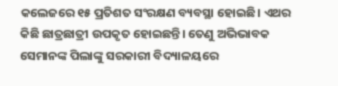କଲେଜରେ ୧୫ ପ୍ରତିଶତ ସଂରକ୍ଷଣ ବ୍ୟବସ୍ଥା ହୋଇଛି। ଏଥର କିଛି ଛାତ୍ରଛାତ୍ରୀ ଉପକୃତ ହୋଇଛନ୍ତି। ତେଣୁ ଅଭିଭାବକ ସେମାନଙ୍କ ପିଲାଙ୍କୁ ସରକାରୀ ବିଦ୍ୟାଳୟରେ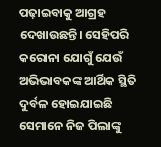ପଢ଼ାଇବାକୁ ଆଗ୍ରହ ଦେଖାଉଛନ୍ତି। ସେହିପରି କରୋନା ଯୋଗୁଁ ଯେଉଁ ଅଭିଭାବକଙ୍କ ଆର୍ଥିକ ସ୍ଥିତି ଦୁର୍ବଳ ହୋଇଯାଇଛି ସେମାନେ ନିଜ ପିଲାଙ୍କୁ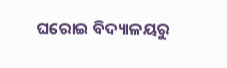ଘରୋଇ ବିଦ୍ୟାଳୟରୁ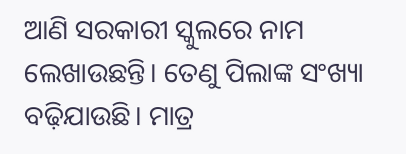ଆଣି ସରକାରୀ ସ୍କୁଲରେ ନାମ ଲେଖାଉଛନ୍ତି। ତେଣୁ ପିଲାଙ୍କ ସଂଖ୍ୟା ବଢ଼ିଯାଉଛି। ମାତ୍ର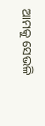ଆମକୁ ସେଭଳି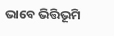ଭାବେ ଭିତ୍ତିଭୂମି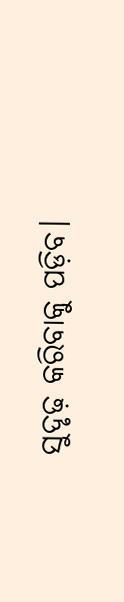ସୁଦୃଢ଼ କରିବାକୁ ପଡ଼ିବ।